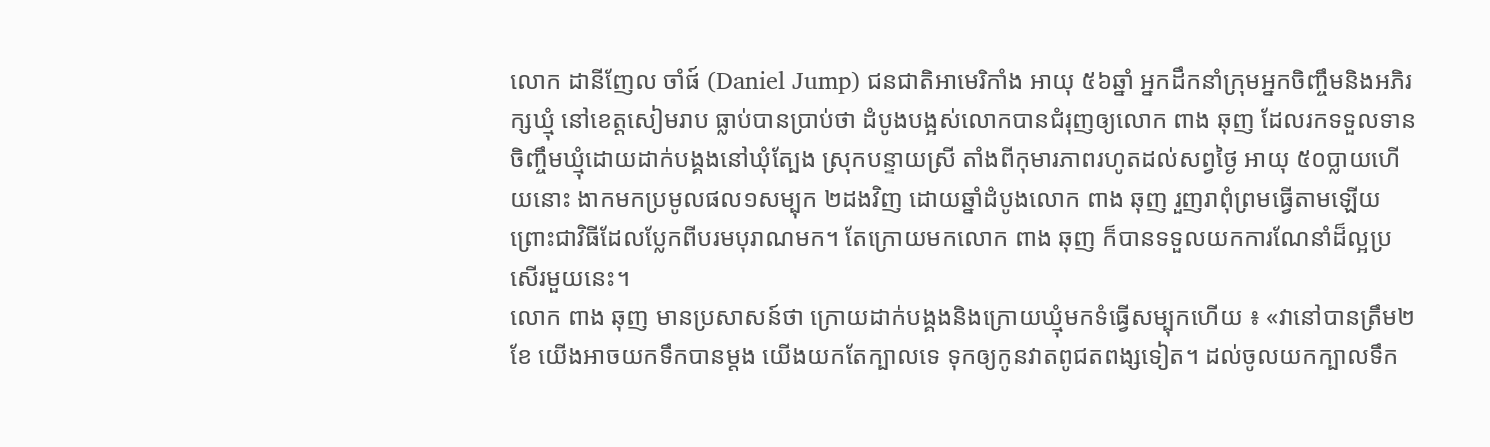លោក ដានីញែល ចាំផ៍ (Daniel Jump) ជនជាតិអាមេរិកាំង អាយុ ៥៦ឆ្នាំ អ្នកដឹកនាំក្រុមអ្នកចិញ្ចឹមនិងអភិរក្សឃ្មុំ នៅខេត្តសៀមរាប ធ្លាប់បានប្រាប់ថា ដំបូងបង្អស់លោកបានជំរុញឲ្យលោក ពាង ឆុញ ដែលរកទទួលទានចិញ្ចឹមឃ្មុំដោយដាក់បង្គងនៅឃុំត្បែង ស្រុកបន្ទាយស្រី តាំងពីកុមារភាពរហូតដល់សព្វថ្ងៃ អាយុ ៥០ប្លាយហើយនោះ ងាកមកប្រមូលផល១សម្បុក ២ដងវិញ ដោយឆ្នាំដំបូងលោក ពាង ឆុញ រួញរាពុំព្រមធ្វើតាមឡើយ ព្រោះជាវិធីដែលប្លែកពីបរមបុរាណមក។ តែក្រោយមកលោក ពាង ឆុញ ក៏បានទទួលយកការណែនាំដ៏ល្អប្រសើរមួយនេះ។
លោក ពាង ឆុញ មានប្រសាសន៍ថា ក្រោយដាក់បង្គងនិងក្រោយឃ្មុំមកទំធ្វើសម្បុកហើយ ៖ «វានៅបានត្រឹម២ខែ យើងអាចយកទឹកបានម្ដង យើងយកតែក្បាលទេ ទុកឲ្យកូនវាតពូជតពង្សទៀត។ ដល់ចូលយកក្បាលទឹក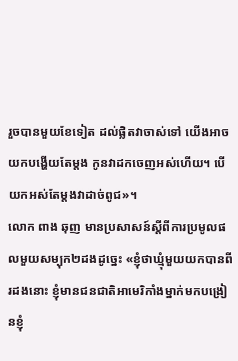រួចបានមួយខែទៀត ដល់ផ្លិតវាចាស់ទៅ យើងអាចយកបង្ហើយតែម្ដង កូនវាដកចេញអស់ហើយ។ បើយកអស់តែម្ដងវាដាច់ពូជ»។
លោក ពាង ឆុញ មានប្រសាសន៍ស្តីពីការប្រមូលផលមួយសម្បុក២ដងដូច្នេះ «ខ្ញុំថាឃ្មុំមួយយកបានពីរដងនោះ ខ្ញុំមានជនជាតិអាមេរិកាំងម្នាក់មកបង្រៀនខ្ញុំ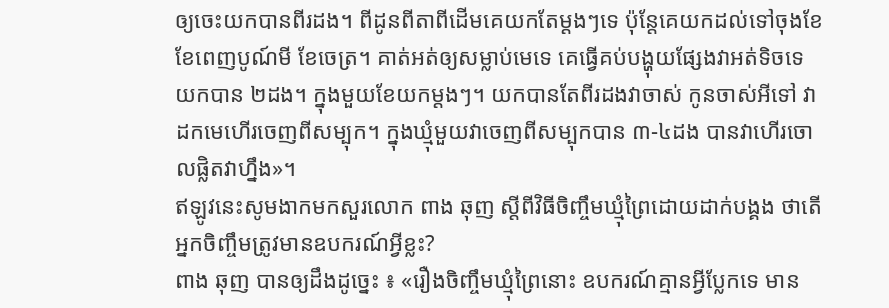ឲ្យចេះយកបានពីរដង។ ពីដូនពីតាពីដើមគេយកតែម្ដងៗទេ ប៉ុន្តែគេយកដល់ទៅចុងខែ ខែពេញបូណ៍មី ខែចេត្រ។ គាត់អត់ឲ្យសម្លាប់មេទេ គេធ្វើគប់បង្ហុយផ្សែងវាអត់ទិចទេ យកបាន ២ដង។ ក្នុងមួយខែយកម្ដងៗ។ យកបានតែពីរដងវាចាស់ កូនចាស់អីទៅ វាដកមេហើរចេញពីសម្បុក។ ក្នុងឃ្មុំមួយវាចេញពីសម្បុកបាន ៣-៤ដង បានវាហើរចោលផ្លិតវាហ្នឹង»។
ឥឡូវនេះសូមងាកមកសួរលោក ពាង ឆុញ ស្តីពីវិធីចិញ្ចឹមឃ្មុំព្រៃដោយដាក់បង្គង ថាតើអ្នកចិញ្ចឹមត្រូវមានឧបករណ៍អ្វីខ្លះ?
ពាង ឆុញ បានឲ្យដឹងដូច្នេះ ៖ «រឿងចិញ្ចឹមឃ្មុំព្រៃនោះ ឧបករណ៍គ្មានអ្វីប្លែកទេ មាន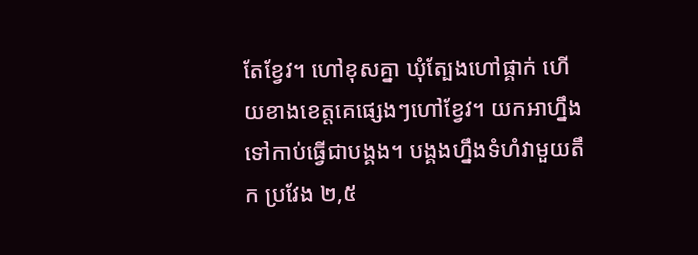តែខ្វែវ។ ហៅខុសគ្នា ឃុំត្បែងហៅផ្គាក់ ហើយខាងខេត្តគេផ្សេងៗហៅខ្វែវ។ យកអាហ្នឹងទៅកាប់ធ្វើជាបង្គង។ បង្គងហ្នឹងទំហំវាមួយតឹក ប្រវែង ២,៥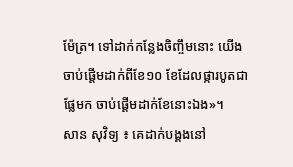ម៉ែត្រ។ ទៅដាក់កន្លែងចិញ្ចឹមនោះ យើងចាប់ផ្ដើមដាក់ពីខែ១០ ខែដែលផ្ការបូតជាផ្លែមក ចាប់ផ្ដើមដាក់ខែនោះឯង»។
សាន សុវិទ្យ ៖ គេដាក់បង្គងនៅ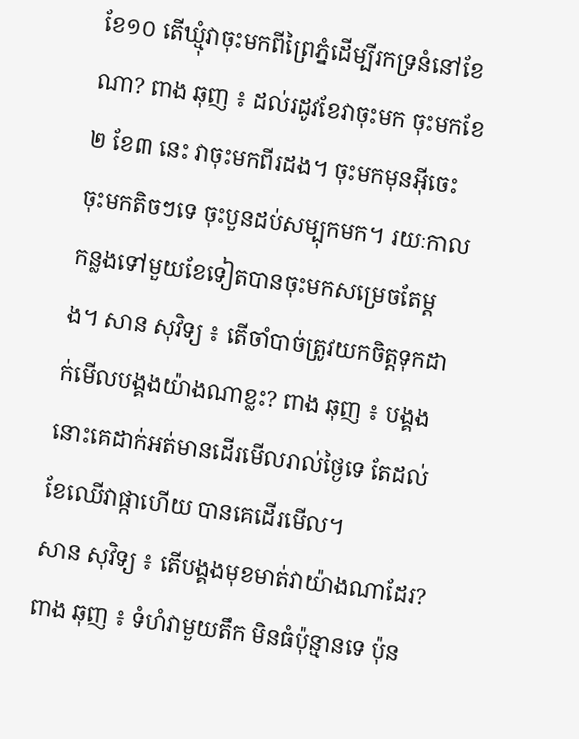ខែ១០ តើឃ្មុំវាចុះមកពីព្រៃភ្នំដើម្បីរកទ្រនំនៅខែណា? ពាង ឆុញ ៖ ដល់រដូវខែវាចុះមក ចុះមកខែ២ ខែ៣ នេះ វាចុះមកពីរដង។ ចុះមកមុនអ៊ីចេះ ចុះមកតិចៗទេ ចុះបួនដប់សម្បុកមក។ រយៈកាលកន្លងទៅមួយខែទៀតបានចុះមកសម្រេចតែម្ដង។ សាន សុវិទ្យ ៖ តើចាំបាច់ត្រូវយកចិត្តទុកដាក់មើលបង្គងយ៉ាងណាខ្លះ? ពាង ឆុញ ៖ បង្គងនោះគេដាក់អត់មានដើរមើលរាល់ថ្ងៃទេ តែដល់ខែឈើវាផ្កាហើយ បានគេដើរមើល។
សាន សុវិទ្យ ៖ តើបង្គងមុខមាត់វាយ៉ាងណាដែរ? ពាង ឆុញ ៖ ទំហំវាមួយតឹក មិនធំប៉ុន្មានទេ ប៉ុន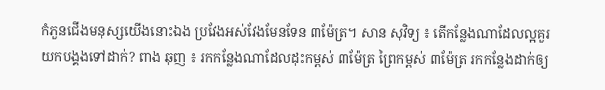កំភួនជើងមនុស្សយើងនោះឯង ប្រវែងអស់វែងមែនទែន ៣ម៉ែត្រ។ សាន សុវិទ្យ ៖ តើកន្លែងណាដែលល្អគួរយកបង្គងទៅដាក់? ពាង ឆុញ ៖ រកកន្លែងណាដែលដុះកម្ពស់ ៣ម៉ែត្រ ព្រៃកម្ពស់ ៣ម៉ែត្រ រកកន្លែងដាក់ឲ្យ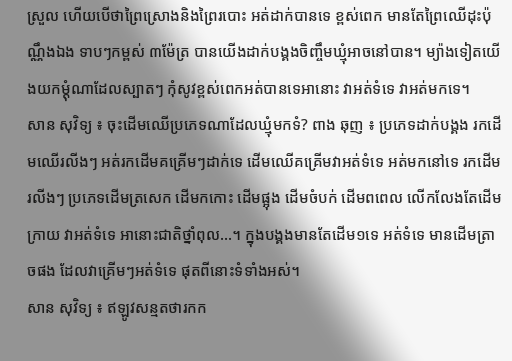ស្រួល ហើយបើថាព្រៃស្រោងនិងព្រៃរបោះ អត់ដាក់បានទេ ខ្ពស់ពេក មានតែព្រៃឈើដុះប៉ុណ្ណឹងឯង ទាបៗកម្ពស់ ៣ម៉ែត្រ បានយើងដាក់បង្គងចិញ្ចឹមឃ្មុំអាចនៅបាន។ ម្យ៉ាងទៀតយើងយកម្ដុំណាដែលស្បាតៗ កុំសូវខ្ពស់ពេកអត់បានទេអានោះ វាអត់ទំទេ វាអត់មកទេ។
សាន សុវិទ្យ ៖ ចុះដើមឈើប្រភេទណាដែលឃ្មុំមកទំ? ពាង ឆុញ ៖ ប្រភេទដាក់បង្គង រកដើមឈើរលីងៗ អត់រកដើមគគ្រើមៗដាក់ទេ ដើមឈើគគ្រើមវាអត់ទំទេ អត់មកនៅទេ រកដើមរលីងៗ ប្រភេទដើមត្រសេក ដើមកកោះ ដើមផ្អុង ដើមចំបក់ ដើមពពេល លើកលែងតែដើមក្រាយ វាអត់ទំទេ អានោះជាតិថ្នាំពុល...។ ក្នុងបង្គងមានតែដើម១ទេ អត់ទំទេ មានដើមត្រាចផង ដែលវាគ្រើមៗអត់ទំទេ ផុតពីនោះទំទាំងអស់។
សាន សុវិទ្យ ៖ ឥឡូវសន្មតថារកក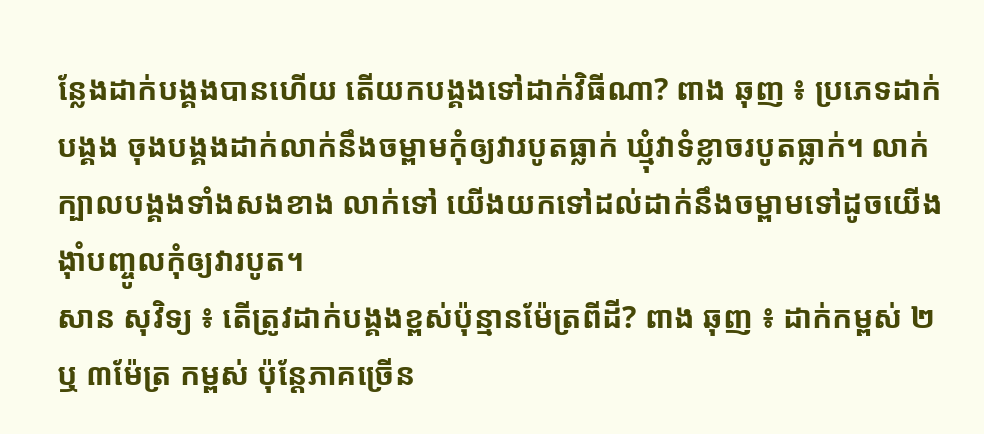ន្លែងដាក់បង្គងបានហើយ តើយកបង្គងទៅដាក់វិធីណា? ពាង ឆុញ ៖ ប្រភេទដាក់បង្គង ចុងបង្គងដាក់លាក់នឹងចម្ពាមកុំឲ្យវារបូតធ្លាក់ ឃ្មុំវាទំខ្លាចរបូតធ្លាក់។ លាក់ក្បាលបង្គងទាំងសងខាង លាក់ទៅ យើងយកទៅដល់ដាក់នឹងចម្ពាមទៅដូចយើងង៉ាំបញ្ចូលកុំឲ្យវារបូត។
សាន សុវិទ្យ ៖ តើត្រូវដាក់បង្គងខ្ពស់ប៉ុន្មានម៉ែត្រពីដី? ពាង ឆុញ ៖ ដាក់កម្ពស់ ២ ឬ ៣ម៉ែត្រ កម្ពស់ ប៉ុន្តែភាគច្រើន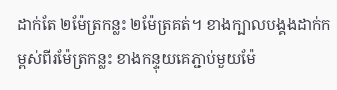ដាក់តែ ២ម៉ែត្រកន្លះ ២ម៉ែត្រគត់។ ខាងក្បាលបង្គងដាក់កម្ពស់ពីរម៉ែត្រកន្លះ ខាងកន្ទុយគេភ្ជាប់មួយម៉ែ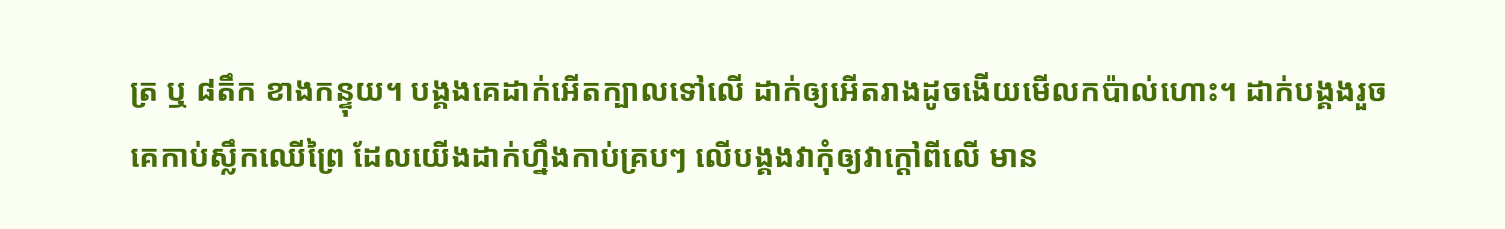ត្រ ឬ ៨តឹក ខាងកន្ទុយ។ បង្គងគេដាក់អើតក្បាលទៅលើ ដាក់ឲ្យអើតរាងដូចងើយមើលកប៉ាល់ហោះ។ ដាក់បង្គងរួចគេកាប់ស្លឹកឈើព្រៃ ដែលយើងដាក់ហ្នឹងកាប់គ្របៗ លើបង្គងវាកុំឲ្យវាក្ដៅពីលើ មាន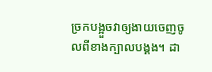ច្រកបង្អួចវាឲ្យងាយចេញចូលពីខាងក្បាលបង្គង។ ដា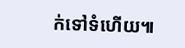ក់ទៅទំហើយ៕